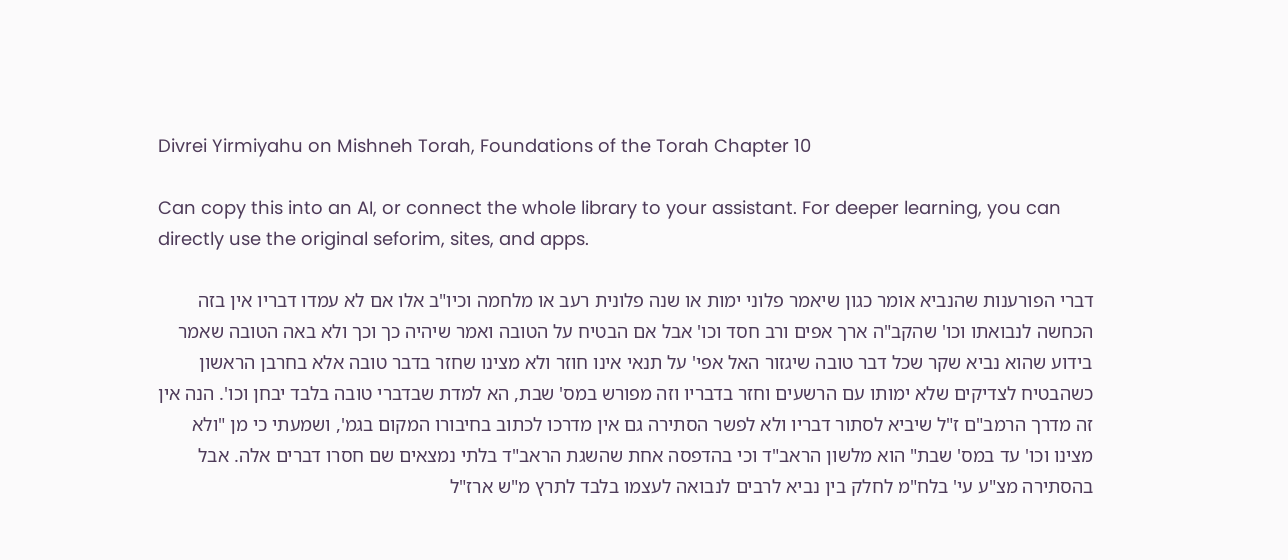Divrei Yirmiyahu on Mishneh Torah, Foundations of the Torah Chapter 10

Can copy this into an AI, or connect the whole library to your assistant. For deeper learning, you can directly use the original seforim, sites, and apps.

דברי הפורענות שהנביא אומר כגון שיאמר פלוני ימות או שנה פלונית רעב או מלחמה וכיו"ב אלו אם לא עמדו דבריו אין בזה הכחשה לנבואתו וכו' שהקב"ה ארך אפים ורב חסד וכו' אבל אם הבטיח על הטובה ואמר שיהיה כך וכך ולא באה הטובה שאמר בידוע שהוא נביא שקר שכל דבר טובה שיגזור האל אפי' על תנאי אינו חוזר ולא מצינו שחזר בדבר טובה אלא בחרבן הראשון כשהבטיח לצדיקים שלא ימותו עם הרשעים וחזר בדבריו וזה מפורש במס' שבת, הא למדת שבדברי טובה בלבד יבחן וכו'. הנה אין זה מדרך הרמב"ם ז"ל שיביא לסתור דבריו ולא לפשר הסתירה גם אין מדרכו לכתוב בחיבורו המקום בגמ', ושמעתי כי מן "ולא מצינו וכו' עד במס' שבת" הוא מלשון הראב"ד וכי בהדפסה אחת שהשגת הראב"ד בלתי נמצאים שם חסרו דברים אלה. אבל בהסתירה מצ"ע עי' בלח"מ לחלק בין נביא לרבים לנבואה לעצמו בלבד לתרץ מ"ש ארז"ל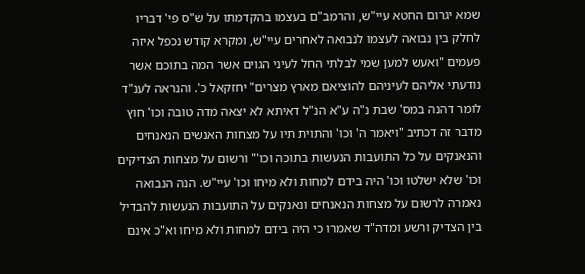שמא יגרום החטא עיי"ש, והרמב"ם בעצמו בהקדמתו על ש"ס פי' דבריו לחלק בין נבואה לעצמו לנבואה לאחרים עיי"ש, ומקרא קודש נכפל איזה פעמים "ואעש למען שמי לבלתי החל לעיני הגוים אשר המה בתוכם אשר נודעתי אליהם לעיניהם להוציאם מארץ מצרים" יחזקאל כ'. והנראה לענ"ד לומר דהנה במס' שבת נ"ה ע"א הנ"ל דאיתא לא יצאה מדה טובה וכו' חוץ מדבר זה דכתיב "ויאמר ה' וכו' והתוית תיו על מצחות האנשים הנאנחים והנאנקים על כל התועבות הנעשות בתוכה וכו'" ורשום על מצחות הצדיקים וכו' שלא ישלטו וכו' היה בידם למחות ולא מיחו וכו' עיי"ש. הנה הנבואה נאמרה לרשום על מצחות הנאנחים ונאנקים על התועבות הנעשות להבדיל בין הצדיק ורשע ומדה"ד שאמרו כי היה בידם למחות ולא מיחו וא"כ אינם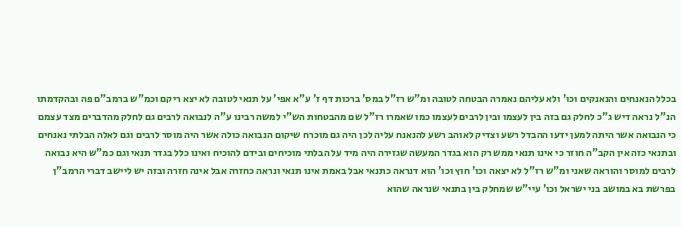בכלל הנאנחים והנאנקים וכו' ולא עליהם נאמרה הבטחה לטובה ומ"ש רז"ל במס' ברכות דף ז' ע"א אפי' על תנאי לטובה לא יצא ריקם וכמ"ש ברמב"ם פה ובהקדמתו הנ"ל נראה דיש ג"כ לחלק גם בזה בין לעצמו ובין לרבים לעצמו כמו שאמרו רז"ל שם מהבטחות הש"י למשה רבינו ע"ה לנבואה לרבים גם לחלק מהדברים מצד עצמם כי הנבואה אשר היתה למען ידעו ההבדל רשע וצדיק לאוהב רשע להנאנח עליה לכן היה גם מוכרח שיקום הנבואה כולה אשר היה מוסר לרבים וגם לאלה הבלתי נאנחים ובתנאי כזה אין הקב"ה חוזר כי אינו תנאי ממש רק הוא בגדר המעשה שגזירה היה מיד על הבלתי מוכיחים ובידם להוכיח ואינו כלל בגדר תנאי וגם כמ"ש היא נבואה לרבים למוסר והוראה שאני ומ"ש רז"ל לא יצאה וכו' חוץ וכו' הוא דנראה כתנאי אבל באמת אינו תנאי ונראה כחזרה אבל אינה חזרה ובזה יש ליישב דברי הרמב"ן בפרשת בא במושב בני ישראל וכו' עיי"ש שמחלק בין בתנאי שנראה שהוא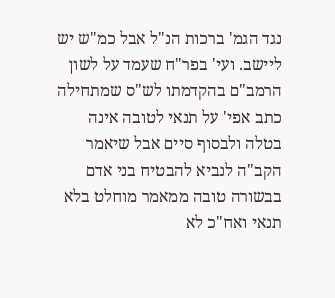נגד הגמ' ברכות הנ"ל אבל כמ"ש יש ליישב. ועי' בפר"ח שעמד על לשון הרמב"ם בהקדמתו לש"ס שמתחילה כתב אפי' על תנאי לטובה אינה בטלה ולבסוף סיים אבל שיאמר הקב"ה לנביא להבטיח בני אדם בבשורה טובה ממאמר מוחלט בלא תנאי ואח"כ לא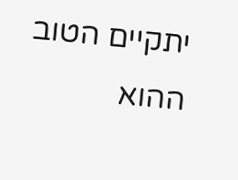יתקיים הטוב ההוא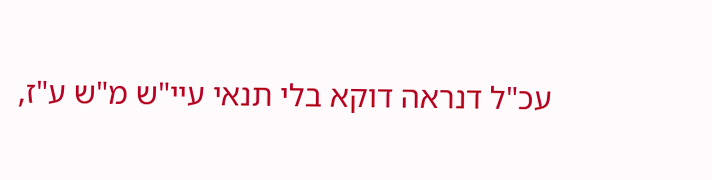עכ"ל דנראה דוקא בלי תנאי עיי"ש מ"ש ע"ז,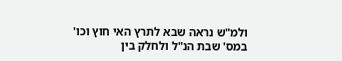ולמ"ש נראה שבא לתרץ האי חוץ וכו' במס' שבת הנ"ל ולחלק בין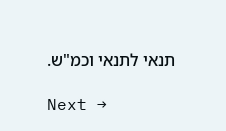תנאי לתנאי וכמ"ש.

Next →